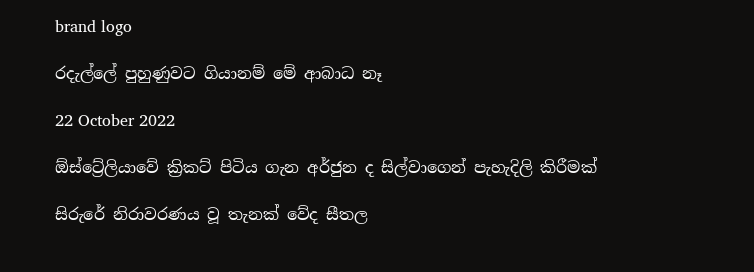brand logo

රදැල්ලේ පුහුණුවට ගියානම් මේ ආබාධ නෑ

22 October 2022

ඕස්ට්‍රේලියාවේ ක්‍රිකට් පිටිය ගැන අර්ජුන ද සිල්වාගෙන් පැහැදිලි කිරීමක්

සිරුරේ නිරාවරණය වූ තැනක් වේද සීතල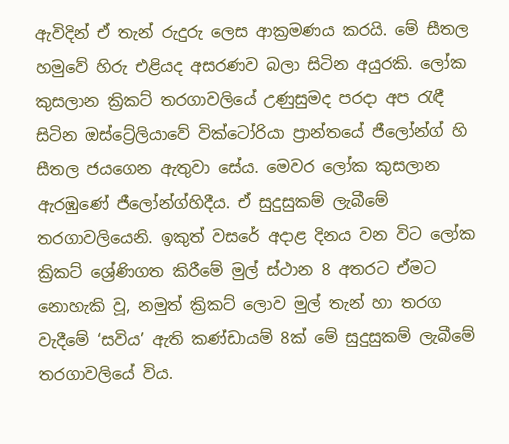ඇවිදින් ඒ තැන් රුදුරු ලෙස ආක්‍රමණය කරයි. මේ සීතල හමුවේ හිරු එළියද අසරණව බලා සිටින අයුරකි. ලෝක කුසලාන ක්‍රිකට් තරගාවලියේ උණුසුමද පරදා අප රැඳී සිටින ඔස්ට්‍රේලියාවේ වික්ටෝරියා ප්‍රාන්තයේ ජීලෝන්ග් හි සීතල ජයගෙන ඇතුවා සේය. මෙවර ලෝක කුසලාන ඇරඹුණේ ජීලෝන්ග්හිදීය. ඒ සුදුසුකම් ලැබීමේ තරගාවලියෙනි. ඉකුත් වසරේ අදාළ දිනය වන විට ලෝක ක්‍රිකට් ශ්‍රේණිගත කිරීමේ මුල් ස්ථාන 8 අතරට ඒමට නොහැකි වූ, නමුත් ක්‍රිකට් ලොව මුල් තැන් හා තරග වැදීමේ ‘සවිය’ ඇති කණ්ඩායම් 8ක් මේ සුදුසුකම් ලැබීමේ තරගාවලියේ විය.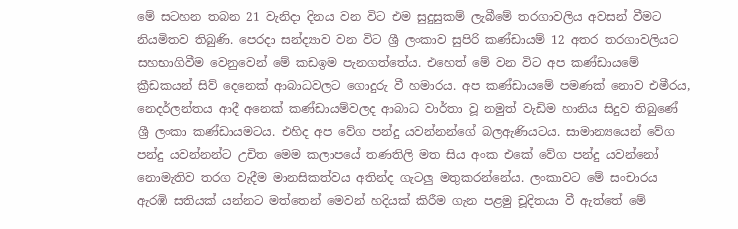මේ සටහන තබන 21 වැනිදා දිනය වන විට එම ‍සුදුසුකම් ලැබීමේ තරගාවලිය අවසන් වීමට නියමිතව තිබුණි. පෙරදා සන්ද්‍යාව වන විට ශ්‍රී ලංකාව සුපිරි කණ්ඩායම් 12 අතර තරගාවලියට සහභාගිවීම වෙනුවෙන් මේ කඩඉම පැනගත්තේය. එහෙත් මේ වන විට අප කණ්ඩායමේ ක්‍රීඩකයන් සිව් දෙනෙක් ආබාධවලට ‍ගොදුරු වී හමාරය. අප කණ්ඩායමේ පමණක් නොව එමීරය, නෙදර්ලන්තය ආදී අනෙක් කණ්ඩායම්වලද ආබාධ වාර්තා වූ නමුත් වැඩිම හානිය සිදුව තිබුණේ ශ්‍රී ලංකා කණ්ඩායමටය. එහිද අප වේග පන්දු යවන්නන්ගේ බලඇණියටය. සාමාන්‍යයෙන් වේග පන්දු යවන්නන්ට උචිත මෙම කලාපයේ තණතිලි මත සිය අංක එකේ වේග පන්දු යවන්නෝ නොමැතිව තරග වැදීම මානසිකත්වය අතින්ද ගැටලු මතුකරන්නේය. ලංකාවට මේ සංචාරය ඇරඹි සතියක් යන්නට මත්තෙන් මෙවන් හදියක් කිරීම ගැන පළමු චූදිතයා වී ඇත්තේ මේ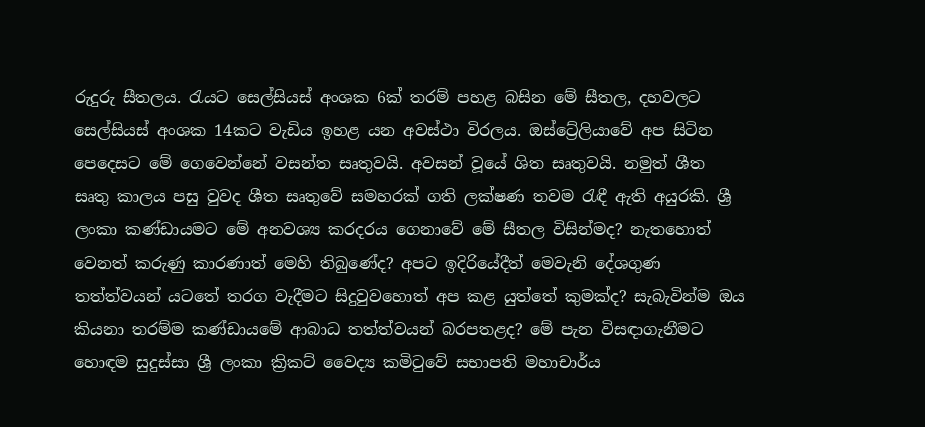රුදුරු සීතලය. රැයට සෙල්සියස් අංශක 6ක් තරම් පහළ බසින මේ සීතල, දහවලට සෙල්සියස් අංශක 14කට වැඩිය ඉහළ යන අවස්ථා විරලය. ඔස්ට්‍රේලියාවේ අප සිටින පෙදෙසට මේ ගෙවෙන්නේ වසන්ත සෘතුවයි. අවසන් වූයේ ශිත සෘතුවයි. නමුත් ශීත සෘතු කාලය පසු වුවද ශීත සෘතුවේ සමහරක් ගති ලක්ෂණ තවම රැඳී ඇති අයුරකි. ශ්‍රී ලංකා කණ්ඩායමට මේ අනවශ්‍ය කරදරය ගෙනාවේ මේ සීතල විසින්මද? නැතහොත් වෙනත් කරුණු කාරණාත් මෙහි තිබුණේද? අපට ඉදිරියේදීත් මෙවැනි දේශගුණ තත්ත්වයන් යටතේ තරග වැදීමට සිදුවුවහොත් අප කළ යුත්තේ කුමක්ද? සැබැවින්ම ඔය කියනා තරම්ම කණ්ඩායමේ ආබාධ තත්ත්වයන් බරපතළද? මේ පැන විසඳාගැනීමට හොඳම සුදුස්සා ශ්‍රී ලංකා ක්‍රිකට් වෛද්‍ය කමිටුවේ සභාපති මහාචාර්ය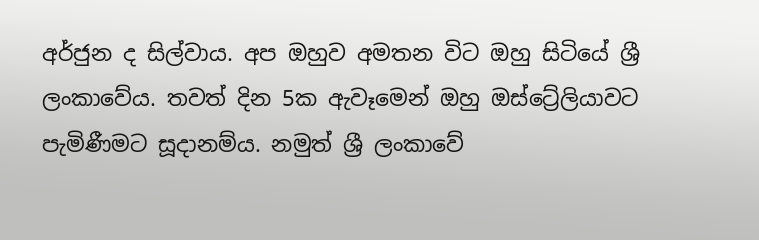අර්ජුන ද සිල්වාය. අප ඔහුව අමතන විට ඔහු සිටියේ ශ්‍රී ලංකාවේය. තවත් දින 5ක ඇවෑමෙන් ඔහු ඔස්ට්‍රේලියාවට පැමිණීමට සූදානම්ය. නමුත් ශ්‍රී ලංකාවේ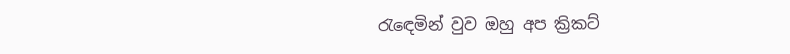රැඳෙමින් වුව ඔහු අප ක්‍රිකට්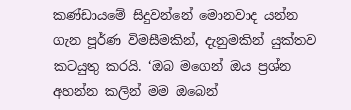කණ්ඩායමේ සිදුවන්නේ මොනවාද යන්න ගැන පූර්ණ විමසීමකින්, දැනුමකින් යුක්තව කටයුතු කරයි. ‘ඔබ මගෙන් ඔය ප්‍රශ්න අහන්න කලින් මම ඔබෙන්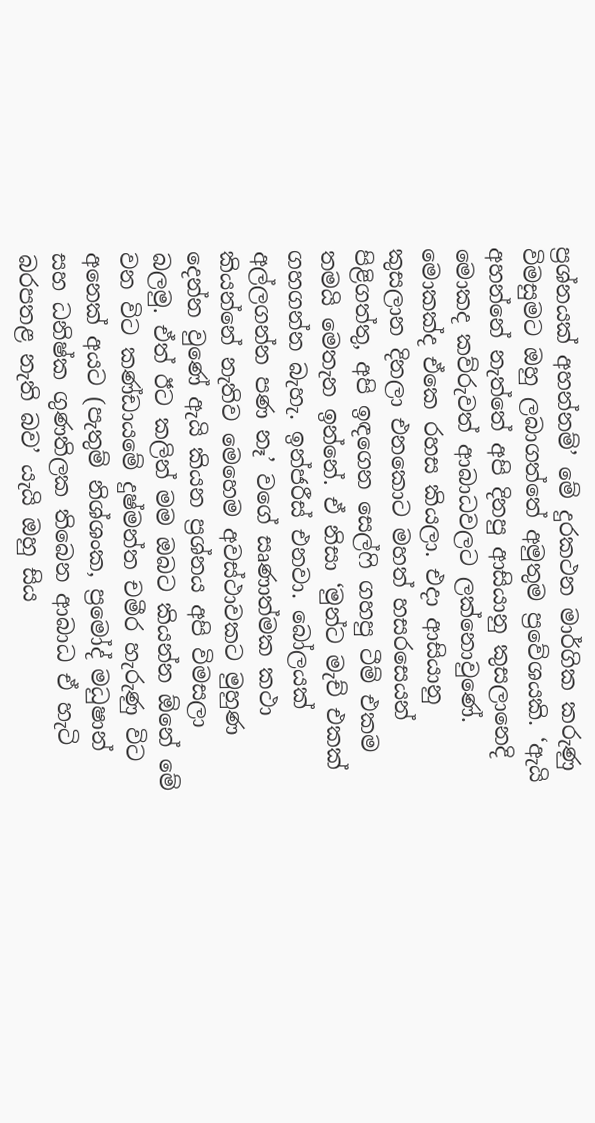ප්‍රශ්නයක් අහන්නම්’ මේ දුරකථන මාර්ගික කරුණු විමසුමට ඔහු ලබාගත්තේ අමුතුම ප්‍රවේශයකි. ‘ඇයි අහන්නේ නැත්තේ අපි දිනපු ආසියානු කුසලානෙදි මොකද කව්රුවත් ආබාධවලට ලක්නොවුණේ. මොකක්ද ඒකෙ රහස කියලා. එදා ආසියානු කුසලාන දිනලා එනකොට මහත් හසරසෙයන් පිළිගත්තු, අපි ඉඳගෙන සෙල්ෆි ගහපු ටීම් එකම තමයි මෙතැන ඉන්නේ. ඒ නිසා ‘මුන්ට මැච් එකක් ගහගන්න බැහැ. ඉන්ජරීස් එනවා. බෝලයක් අල්ලගන්න පණ නෑ’ වගේ සෘණාත්මක කථා කියන්නේ නැතිව මෙහෙම අවස්ථාවකට මුහුණ දෙන්න වුණේ ඇයි කියන ප්‍රශ්නය අපි විමසලා බලමු. ඒත් ඊට කලින් මම ඔබට කියන්න ඕනේ මේ වන විට කණ්ඩායමේ දුෂ්මන්ත චමීර හැරුණු විට අනෙක් අයට (පැතුම් නිශ්ශංක, ප්‍රමෝද් මධුෂාන් සහ ධනිෂ්ක ගුණතිලක තිබෙන ආබාධ ඒ හැටි බරපතළ නැති බව’ යැයි ඔහු සිය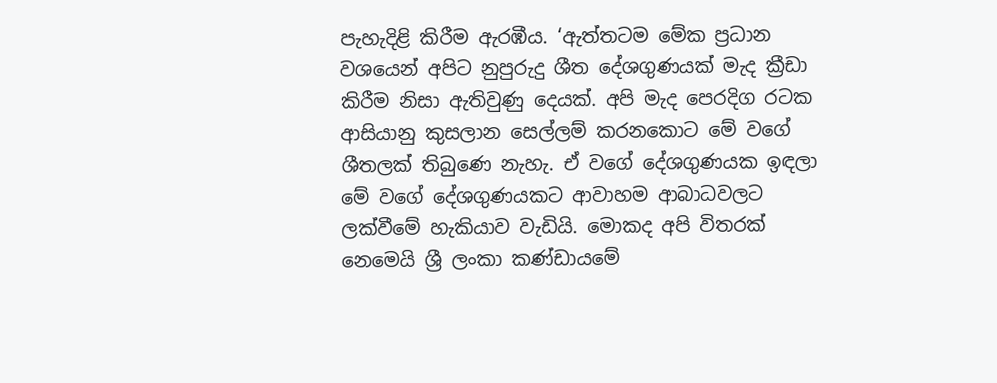පැහැදිළි කිරීම ඇරඹීය. ‘ඇත්තටම මේක ප්‍රධාන වශයෙන් අපිට නුපුරුදු ශීත දේශගුණයක් මැද ක්‍රීඩා කිරීම නිසා ඇතිවුණු දෙයක්. අපි මැද පෙරදිග රටක ආසියානු කුසලාන සෙල්ලම් කරනකොට මේ වගේ ශීතලක් තිබුණෙ නැහැ. ඒ වගේ දේශගුණයක ඉඳලා මේ වගේ දේශගුණයකට ආවාහම ආබාධවලට ලක්වීමේ හැකියාව වැඩියි. මොකද අපි විතරක් නෙමෙයි ශ්‍රී ලංකා කණ්ඩායමේ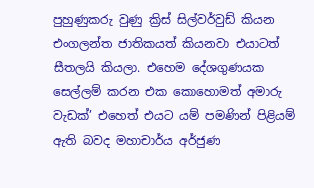පුහුණුකරු වුණු ක්‍රිස් සිල්වර්වුඩ් කියන එංගලන්ත ජාතිකයත් කියනවා එයාටත් සීතලයි කියලා. එහෙම දේශගුණයක සෙල්ලම් කරන එක කොහොමත් අමාරු වැඩක්’ එහෙත් එයට යම් පමණින් පිළියම් ඇති බවද මහාචාර්ය අර්ජුණ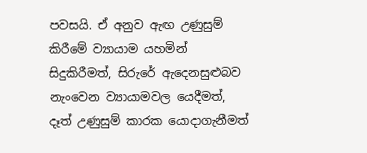පවසයි. ඒ අනුව ඇඟ උණුසුම් කිරීමේ ව්‍යායාම යහමින් සිදුකිරීමත්, සිරුරේ ඇදෙනසුළුබව නැංවෙන ව්‍යායාමවල යෙදීමත්, දෑත් උණුසුම් කාරක යොදාගැනීමත්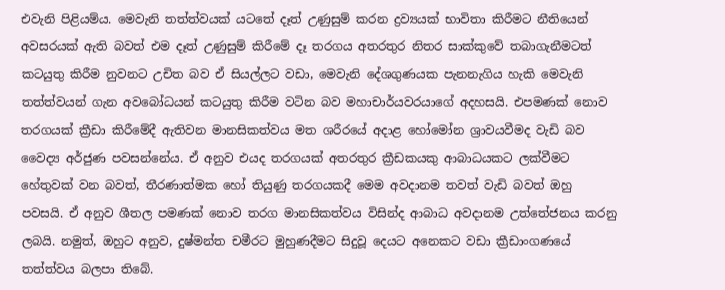එවැනි පිළියම්ය. මෙවැනි තත්ත්වයක් යටතේ දෑත් උණුසුම් කරන ද්‍රව්‍යයක් භාවිතා කිරීමට නීතියෙන් අවසරයක් ඇති බවත් එම දෑත් උණුසුම් කිරීමේ දෑ තරගය අතරතුර නිතර සාක්කුවේ තබාගැනීමටත් කටයුතු කිරීම නුවනට උචිත බව ඒ සියල්ලට වඩා, මෙවැනි දේශගුණයක පැනනැගිය හැකි මෙවැනි තත්ත්වයන් ගැන අවබෝධයන් කටයුතු කිරීම වටින බව මහාචාර්යවරයාගේ අදහසයි. එපමණක් නොව තරගයක් ක්‍රීඩා කිරීමේදී ඇතිවන මානසිකත්වය මත ශරීරයේ අදාළ හෝමෝන ශ්‍රාවයවීමද වැඩි බව වෛද්‍ය අර්ජුණ පවසන්නේය. ඒ අනුව එයද තරගයක් අතරතුර ක්‍රීඩකයකු ආබාධයකට ලක්වීමට හේතුවක් වන බවත්, තීරණාත්මක හෝ තියුණු තරගයකදී මෙම අවදානම තවත් වැඩි බවත් ඔහු පවසයි. ඒ අනුව ශීතල පමණක් නොව තරග මානසිකත්වය විසින්ද ආබාධ අවදානම උත්තේජනය කරනු ලබයි. නමුත්, ඔහුට අනුව, දුෂ්මන්ත චමීරට මුහුණදීමට සිදුවූ දෙයට අනෙකට වඩා ක්‍රීඩාංගණයේ තත්ත්වය බලපා තිබේ.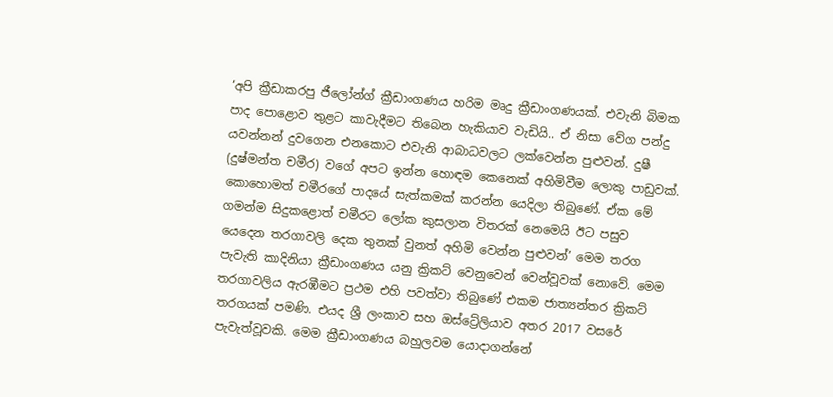‘අපි ක්‍රීඩාකරපු ජීලෝන්ග් ක්‍රීඩාංගණය හරිම මෘදු ක්‍රීඩාංගණයක්. එවැනි බිමක පාද පොළොව තුළට කාවැදීමට තිබෙන හැකියාව වැඩියි.. ඒ නිසා වේග පන්දු යවන්නන් දුවගෙන එනකොට එවැනි ආබාධවලට ලක්වෙන්න පුළුවන්. දුෂී (දුෂ්මන්ත චමීර) වගේ අපට ඉන්න හොඳම කෙනෙක් අහිමිවීම ලොකු පාඩුවක්. කොහොමත් චමීරගේ පාදයේ සැත්කමක් කරන්න යෙදිලා තිබුණේ. ඒක මේ ගමන්ම සිදුකළොත් චමීරට ලෝක කුසලාන විතරක් නෙමෙයි ඊට පසුව යෙදෙන තරගාවලි දෙක තුනක් වුනත් අහිමි වෙන්න පුළුවන්’ මෙම තරග පැවැති කාදිනියා ක්‍රීඩාංගණය යනු ක්‍රිකට් වෙනුවෙන් වෙන්වූවක් නොවේ. මෙම තරගාවලිය ඇරඹීමට ප්‍රථම එහි පවත්වා තිබුණේ එකම ජාත්‍යන්තර ක්‍රිකට් තරගයක් පමණි. එයද ශ්‍රී ලංකාව සහ ඔස්ට්‍රේලියාව අතර 2017 වසරේ පැවැත්වූවකි. මෙම ක්‍රීඩාංගණය බහුලවම යොදාගන්නේ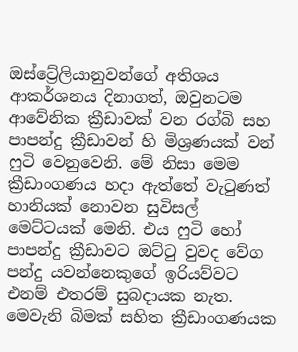ඔස්ට්‍රේලියානුවන්ගේ අතිශය ආකර්ශනය දිනාගත්, ඔවුනටම ආවේනික ක්‍රීඩාවක් වන රග්බි සහ පාපන්දු ක්‍රීඩාවන් හි මිශ්‍රණයක් වන් ෆුටි වෙනුවෙනි. මේ නිසා මෙම ක්‍රීඩාංගණය හදා ඇත්තේ වැටුණත් හානියක් නොවන සුවිසල් මෙට්ටයක් මෙනි. එය ෆුටි හෝ පාපන්දු ක්‍රීඩාවට ඔට්ටු වුවද වේග පන්දු යවන්නෙකුගේ ඉරියව්වට එනම් එතරම් සුබදායක නැත. මෙවැනි බිමක් සහිත ක්‍රීඩාංගණයක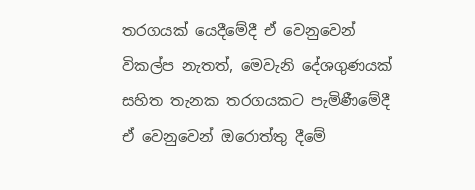තරගයක් යෙදීමේදී ඒ වෙනුවෙන් විකල්ප නැතත්, මෙවැනි දේශගුණයක් සහිත තැනක තරගයකට පැමිණීමේදී ඒ වෙනුවෙන් ඔරොත්තු දීමේ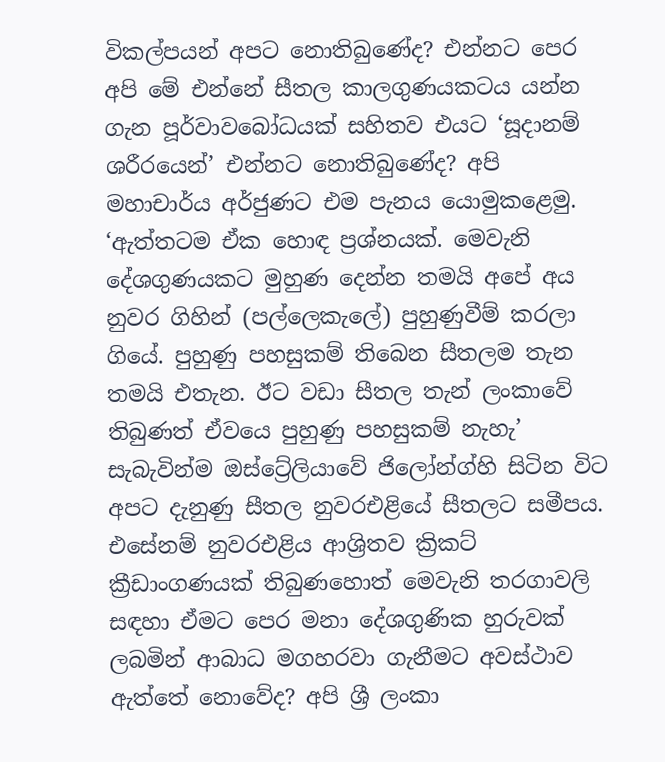විකල්පයන් අපට නොතිබුණේද? එන්නට පෙර අපි මේ ‍එන්නේ සීතල කාලගුණයකටය යන්න ගැන පූර්වාවබෝධයක් සහිතව එයට ‘සූදානම් ශරීරයෙන්’ එන්නට නොතිබුණේද? අපි මහාචාර්ය අර්ජුණට එම පැනය යොමුකළෙමු. ‘ඇත්තටම ඒක හොඳ ප්‍රශ්නයක්. මෙවැනි දේශගුණයකට මුහුණ දෙන්න තමයි අ‍පේ අය නුවර ගිහින් (පල්ලෙකැලේ) පුහුණුවීම් කරලා ගියේ. පුහුණු පහසුකම් තිබෙන සීතලම තැන තමයි එතැන. ඊට වඩා සීතල තැන් ලංකාවේ තිබුණත් ඒවයෙ පුහුණු පහසුකම් නැහැ’ සැබැවින්ම ඔස්ට්‍රේලියාවේ ජිලෝන්ග්හි සිටින විට අපට දැනුණු සීතල නුවරඑළියේ සීතලට සමීපය. එසේනම් නුවරඑළිය ආශ්‍රිතව ක්‍රිකට් ක්‍රීඩාංගණයක් තිබුණහොත් මෙවැනි තරගාවලි සඳහා ඒමට පෙර මනා දේශගුණික හුරුවක් ලබමින් ආබාධ මගහරවා ගැනීමට අවස්ථාව ඇත්තේ නොවේද? අපි ශ්‍රී ලංකා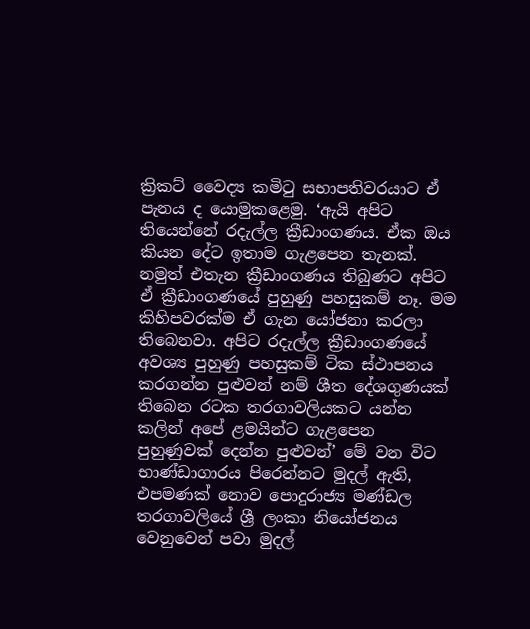ක්‍රිකට් වෛද්‍ය කමිටු සභාපතිවරයාට ඒ පැනය ද යොමුකළෙමු. ‘ඇයි අපිට තියෙන්නේ රදැල්ල ක්‍රීඩාංගණය. ඒක ඔය කියන දේට ඉතාම ගැළපෙන තැනක්. නමුත් එතැන ක්‍රීඩාංගණය තිබුණට අපිට ඒ ක්‍රීඩාංගණයේ පුහුණු පහසුකම් නෑ. මම කිහිපවරක්ම ඒ ගැන යෝජනා කරලා තිබෙනවා. අපිට රදැල්ල ක්‍රීඩාංගණයේ අවශ්‍ය පුහුණු පහසුකම් ටික ස්ථාපනය කරගන්න පුළුවන් නම් ශීත දේශගුණයක් තිබෙන රටක තරගාවලියකට යන්න කලින් අපේ ළමයින්ට ගැළපෙන පුහුණුවක් දෙන්න පුළුවන්’ මේ වන විට භාණ්ඩාගාරය පිරෙන්නට මුදල් ඇති, එපමණක් නොව පොදුරාජ්‍ය මණ්ඩල තරගාවලියේ ශ්‍රී ලංකා නියෝජනය වෙනුවෙන් පවා මුදල්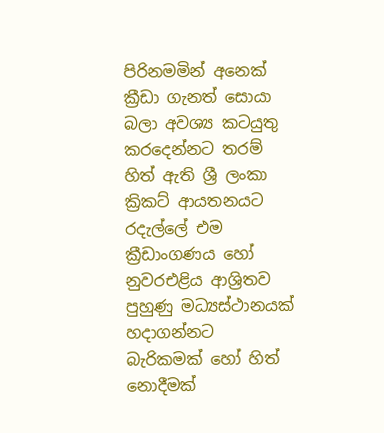පිරිනමමින් අනෙක් ක්‍රීඩා ගැනත් සොයා බලා අවශ්‍ය කටයුතු කරදෙන්නට තරම් හිත් ඇති ශ්‍රී ලංකා ක්‍රිකට් ආයතනයට රදැල්ලේ එම ක්‍රීඩාංගණය හෝ නුවරඑළිය ආශ්‍රිතව පුහුණු මධ්‍යස්ථානයක් හදාගන්නට බැරිකමක් හෝ හිත් නොදීමක්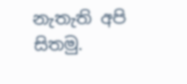නැතැති අපි සිතමු.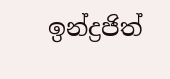ඉන්ද්‍රජිත්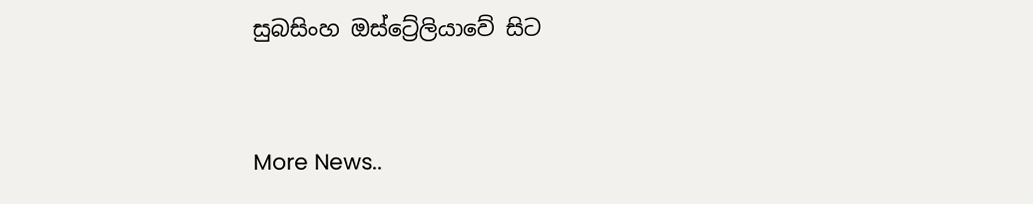සුබසිංහ ඔස්ට්‍රේලියාවේ සිට


More News..